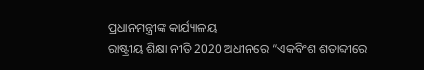ପ୍ରଧାନମନ୍ତ୍ରୀଙ୍କ କାର୍ଯ୍ୟାଳୟ
ରାଷ୍ଟ୍ରୀୟ ଶିକ୍ଷା ନୀତି 2020 ଅଧୀନରେ “ଏକବିଂଶ ଶତାବ୍ଦୀରେ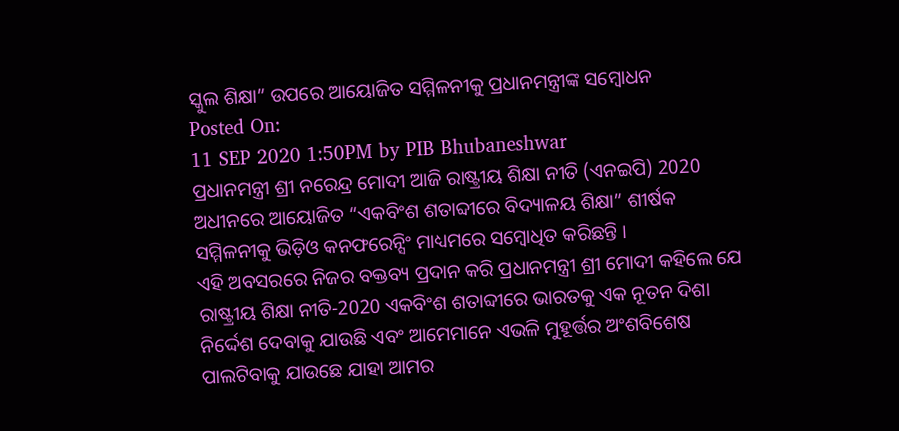ସ୍କୁଲ ଶିକ୍ଷା” ଉପରେ ଆୟୋଜିତ ସମ୍ମିଳନୀକୁ ପ୍ରଧାନମନ୍ତ୍ରୀଙ୍କ ସମ୍ବୋଧନ
Posted On:
11 SEP 2020 1:50PM by PIB Bhubaneshwar
ପ୍ରଧାନମନ୍ତ୍ରୀ ଶ୍ରୀ ନରେନ୍ଦ୍ର ମୋଦୀ ଆଜି ରାଷ୍ଟ୍ରୀୟ ଶିକ୍ଷା ନୀତି (ଏନଇପି) 2020 ଅଧୀନରେ ଆୟୋଜିତ “ଏକବିଂଶ ଶତାବ୍ଦୀରେ ବିଦ୍ୟାଳୟ ଶିକ୍ଷା” ଶୀର୍ଷକ ସମ୍ମିଳନୀକୁ ଭିଡ଼ିଓ କନଫରେନ୍ସିଂ ମାଧ୍ୟମରେ ସମ୍ବୋଧିତ କରିଛନ୍ତି ।
ଏହି ଅବସରରେ ନିଜର ବକ୍ତବ୍ୟ ପ୍ରଦାନ କରି ପ୍ରଧାନମନ୍ତ୍ରୀ ଶ୍ରୀ ମୋଦୀ କହିଲେ ଯେ ରାଷ୍ଟ୍ରୀୟ ଶିକ୍ଷା ନୀତି-2020 ଏକବିଂଶ ଶତାବ୍ଦୀରେ ଭାରତକୁ ଏକ ନୂତନ ଦିଶା ନିର୍ଦ୍ଦେଶ ଦେବାକୁ ଯାଉଛି ଏବଂ ଆମେମାନେ ଏଭଳି ମୁହୂର୍ତ୍ତର ଅଂଶବିଶେଷ ପାଲଟିବାକୁ ଯାଉଛେ ଯାହା ଆମର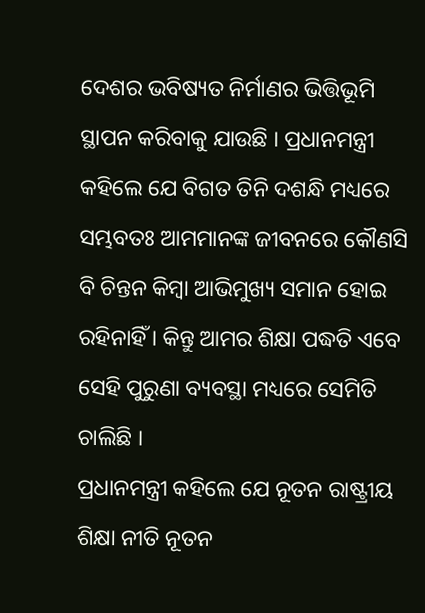ଦେଶର ଭବିଷ୍ୟତ ନିର୍ମାଣର ଭିତ୍ତିଭୂମି ସ୍ଥାପନ କରିବାକୁ ଯାଉଛି । ପ୍ରଧାନମନ୍ତ୍ରୀ କହିଲେ ଯେ ବିଗତ ତିନି ଦଶନ୍ଧି ମଧ୍ୟରେ ସମ୍ଭବତଃ ଆମମାନଙ୍କ ଜୀବନରେ କୌଣସି ବି ଚିନ୍ତନ କିମ୍ବା ଆଭିମୁଖ୍ୟ ସମାନ ହୋଇ ରହିନାହିଁ । କିନ୍ତୁ ଆମର ଶିକ୍ଷା ପଦ୍ଧତି ଏବେ ସେହି ପୁରୁଣା ବ୍ୟବସ୍ଥା ମଧ୍ୟରେ ସେମିତି ଚାଲିଛି ।
ପ୍ରଧାନମନ୍ତ୍ରୀ କହିଲେ ଯେ ନୂତନ ରାଷ୍ଟ୍ରୀୟ ଶିକ୍ଷା ନୀତି ନୂତନ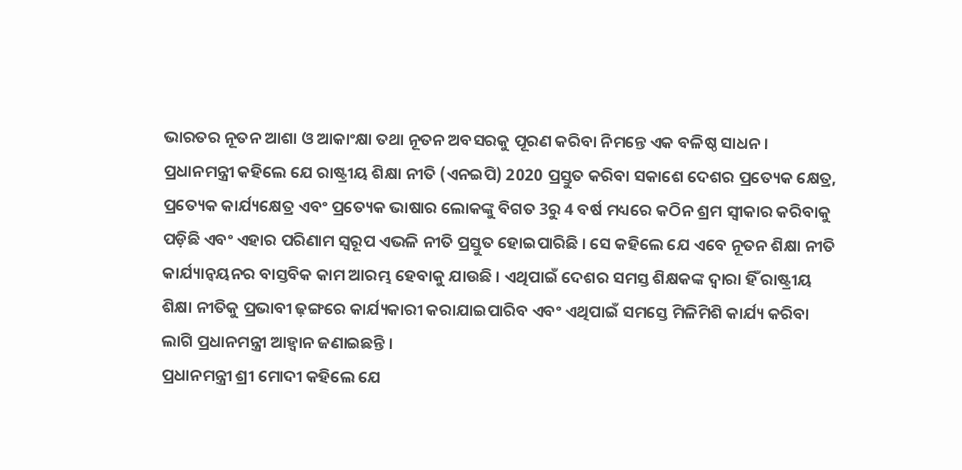ଭାରତର ନୂତନ ଆଶା ଓ ଆକାଂକ୍ଷା ତଥା ନୂତନ ଅବସରକୁ ପୂରଣ କରିବା ନିମନ୍ତେ ଏକ ବଳିଷ୍ଠ ସାଧନ ।
ପ୍ରଧାନମନ୍ତ୍ରୀ କହିଲେ ଯେ ରାଷ୍ଟ୍ରୀୟ ଶିକ୍ଷା ନୀତି (ଏନଇପି) 2020 ପ୍ରସ୍ତୁତ କରିବା ସକାଶେ ଦେଶର ପ୍ରତ୍ୟେକ କ୍ଷେତ୍ର, ପ୍ରତ୍ୟେକ କାର୍ଯ୍ୟକ୍ଷେତ୍ର ଏବଂ ପ୍ରତ୍ୟେକ ଭାଷାର ଲୋକଙ୍କୁ ବିଗତ 3ରୁ 4 ବର୍ଷ ମଧ୍ୟରେ କଠିନ ଶ୍ରମ ସ୍ୱୀକାର କରିବାକୁ ପଡ଼ିଛି ଏବଂ ଏହାର ପରିଣାମ ସ୍ୱରୂପ ଏଭଳି ନୀତି ପ୍ରସ୍ତୁତ ହୋଇପାରିଛି । ସେ କହିଲେ ଯେ ଏବେ ନୂତନ ଶିକ୍ଷା ନୀତି କାର୍ଯ୍ୟାନ୍ୱୟନର ବାସ୍ତବିକ କାମ ଆରମ୍ଭ ହେବାକୁ ଯାଉଛି । ଏଥିପାଇଁ ଦେଶର ସମସ୍ତ ଶିକ୍ଷକଙ୍କ ଦ୍ୱାରା ହିଁ ରାଷ୍ଟ୍ରୀୟ ଶିକ୍ଷା ନୀତିକୁ ପ୍ରଭାବୀ ଢ଼ଙ୍ଗରେ କାର୍ଯ୍ୟକାରୀ କରାଯାଇପାରିବ ଏବଂ ଏଥିପାଇଁ ସମସ୍ତେ ମିଳିମିଶି କାର୍ଯ୍ୟ କରିବା ଲାଗି ପ୍ରଧାନମନ୍ତ୍ରୀ ଆହ୍ୱାନ ଜଣାଇଛନ୍ତି ।
ପ୍ରଧାନମନ୍ତ୍ରୀ ଶ୍ରୀ ମୋଦୀ କହିଲେ ଯେ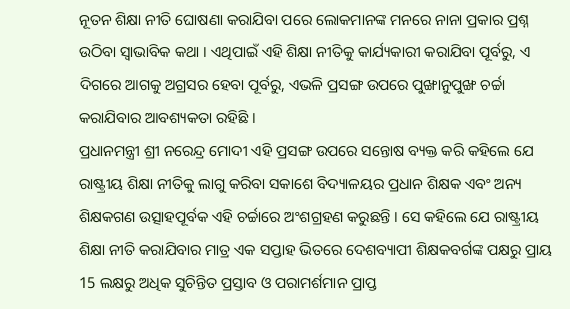ନୂତନ ଶିକ୍ଷା ନୀତି ଘୋଷଣା କରାଯିବା ପରେ ଲୋକମାନଙ୍କ ମନରେ ନାନା ପ୍ରକାର ପ୍ରଶ୍ନ ଉଠିବା ସ୍ୱାଭାବିକ କଥା । ଏଥିପାଇଁ ଏହି ଶିକ୍ଷା ନୀତିକୁ କାର୍ଯ୍ୟକାରୀ କରାଯିବା ପୂର୍ବରୁ, ଏ ଦିଗରେ ଆଗକୁ ଅଗ୍ରସର ହେବା ପୂର୍ବରୁ, ଏଭଳି ପ୍ରସଙ୍ଗ ଉପରେ ପୁଙ୍ଖାନୁପୁଙ୍ଖ ଚର୍ଚ୍ଚା କରାଯିବାର ଆବଶ୍ୟକତା ରହିଛି ।
ପ୍ରଧାନମନ୍ତ୍ରୀ ଶ୍ରୀ ନରେନ୍ଦ୍ର ମୋଦୀ ଏହି ପ୍ରସଙ୍ଗ ଉପରେ ସନ୍ତୋଷ ବ୍ୟକ୍ତ କରି କହିଲେ ଯେ ରାଷ୍ଟ୍ରୀୟ ଶିକ୍ଷା ନୀତିକୁ ଲାଗୁ କରିବା ସକାଶେ ବିଦ୍ୟାଳୟର ପ୍ରଧାନ ଶିକ୍ଷକ ଏବଂ ଅନ୍ୟ ଶିକ୍ଷକଗଣ ଉତ୍ସାହପୂର୍ବକ ଏହି ଚର୍ଚ୍ଚାରେ ଅଂଶଗ୍ରହଣ କରୁଛନ୍ତି । ସେ କହିଲେ ଯେ ରାଷ୍ଟ୍ରୀୟ ଶିକ୍ଷା ନୀତି କରାଯିବାର ମାତ୍ର ଏକ ସପ୍ତାହ ଭିତରେ ଦେଶବ୍ୟାପୀ ଶିକ୍ଷକବର୍ଗଙ୍କ ପକ୍ଷରୁ ପ୍ରାୟ 15 ଲକ୍ଷରୁ ଅଧିକ ସୁଚିନ୍ତିତ ପ୍ରସ୍ତାବ ଓ ପରାମର୍ଶମାନ ପ୍ରାପ୍ତ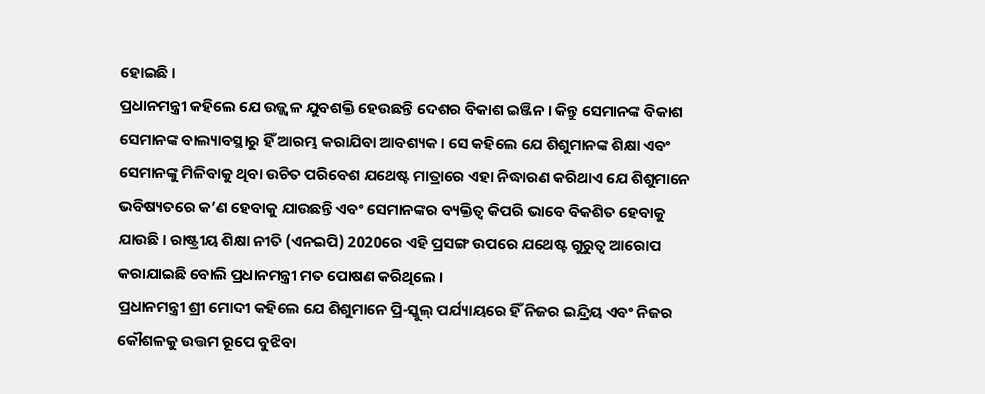ହୋଇଛି ।
ପ୍ରଧାନମନ୍ତ୍ରୀ କହିଲେ ଯେ ଉଜ୍ଜ୍ୱଳ ଯୁବଶକ୍ତି ହେଉଛନ୍ତି ଦେଶର ବିକାଶ ଇଞ୍ଜିନ । କିନ୍ତୁ ସେମାନଙ୍କ ବିକାଶ ସେମାନଙ୍କ ବାଲ୍ୟାବସ୍ଥାରୁ ହିଁ ଆରମ୍ଭ କରାଯିବା ଆବଶ୍ୟକ । ସେ କହିଲେ ଯେ ଶିଶୁମାନଙ୍କ ଶିକ୍ଷା ଏବଂ ସେମାନଙ୍କୁ ମିଳିବାକୁ ଥିବା ଉଚିତ ପରିବେଶ ଯଥେଷ୍ଟ ମାତ୍ରାରେ ଏହା ନିଦ୍ଧାରଣ କରିଥାଏ ଯେ ଶିଶୁମାନେ ଭବିଷ୍ୟତରେ କ’ଣ ହେବାକୁ ଯାଉଛନ୍ତି ଏବଂ ସେମାନଙ୍କର ବ୍ୟକ୍ତିତ୍ୱ କିପରି ଭାବେ ବିକଶିତ ହେବାକୁ ଯାଉଛି । ରାଷ୍ଟ୍ରୀୟ ଶିକ୍ଷା ନୀତି (ଏନଇପି) 2020ରେ ଏହି ପ୍ରସଙ୍ଗ ଉପରେ ଯଥେଷ୍ଟ ଗୁରୁତ୍ୱ ଆରୋପ କରାଯାଇଛି ବୋଲି ପ୍ରଧାନମନ୍ତ୍ରୀ ମତ ପୋଷଣ କରିଥିଲେ ।
ପ୍ରଧାନମନ୍ତ୍ରୀ ଶ୍ରୀ ମୋଦୀ କହିଲେ ଯେ ଶିଶୁମାନେ ପ୍ରି-ସ୍କୁଲ୍ ପର୍ଯ୍ୟାୟରେ ହିଁ ନିଜର ଇନ୍ଦ୍ରିୟ ଏବଂ ନିଜର କୌଶଳକୁ ଉତ୍ତମ ରୂପେ ବୁଝିବା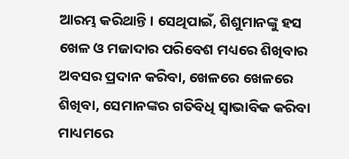ଆରମ୍ଭ କରିଥାନ୍ତି । ସେଥିପାଇଁ, ଶିଶୁମାନଙ୍କୁ ହସ ଖେଳ ଓ ମଜାଦାର ପରିବେଶ ମଧ୍ୟରେ ଶିଖିବାର ଅବସର ପ୍ରଦାନ କରିବା, ଖେଳରେ ଖେଳରେ ଶିଖିବା, ସେମାନଙ୍କର ଗତିବିଧି ସ୍ୱାଭାବିକ କରିବା ମାଧ୍ୟମରେ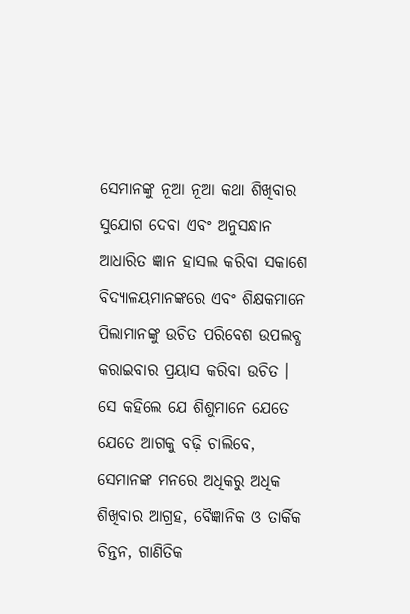ସେମାନଙ୍କୁ ନୂଆ ନୂଆ କଥା ଶିଖିବାର ସୁଯୋଗ ଦେବା ଏବଂ ଅନୁସନ୍ଧାନ ଆଧାରିତ ଜ୍ଞାନ ହାସଲ କରିବା ସକାଶେ ବିଦ୍ୟାଳୟମାନଙ୍କରେ ଏବଂ ଶିକ୍ଷକମାନେ ପିଲାମାନଙ୍କୁ ଉଚିତ ପରିବେଶ ଉପଲବ୍ଧ କରାଇବାର ପ୍ରୟାସ କରିବା ଉଚିତ । ସେ କହିଲେ ଯେ ଶିଶୁମାନେ ଯେତେ ଯେତେ ଆଗକୁ ବଢ଼ି ଚାଲିବେ, ସେମାନଙ୍କ ମନରେ ଅଧିକରୁ ଅଧିକ ଶିଖିବାର ଆଗ୍ରହ, ବୈଜ୍ଞାନିକ ଓ ତାର୍କିକ ଚିନ୍ତନ, ଗାଣିତିକ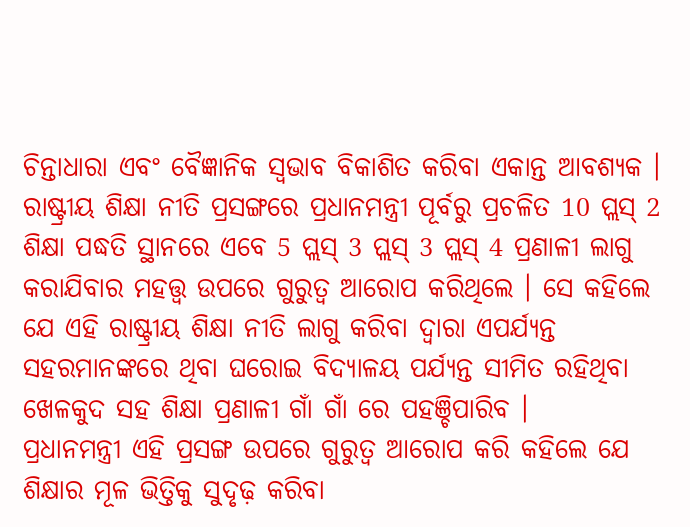ଚିନ୍ତାଧାରା ଏବଂ ବୈଜ୍ଞାନିକ ସ୍ୱଭାବ ବିକାଶିତ କରିବା ଏକାନ୍ତ ଆବଶ୍ୟକ ।
ରାଷ୍ଟ୍ରୀୟ ଶିକ୍ଷା ନୀତି ପ୍ରସଙ୍ଗରେ ପ୍ରଧାନମନ୍ତ୍ରୀ ପୂର୍ବରୁ ପ୍ରଚଳିତ 10 ପ୍ଲସ୍ 2 ଶିକ୍ଷା ପଦ୍ଧତି ସ୍ଥାନରେ ଏବେ 5 ପ୍ଲସ୍ 3 ପ୍ଲସ୍ 3 ପ୍ଲସ୍ 4 ପ୍ରଣାଳୀ ଲାଗୁ କରାଯିବାର ମହତ୍ତ୍ୱ ଉପରେ ଗୁରୁତ୍ୱ ଆରୋପ କରିଥିଲେ । ସେ କହିଲେ ଯେ ଏହି ରାଷ୍ଟ୍ରୀୟ ଶିକ୍ଷା ନୀତି ଲାଗୁ କରିବା ଦ୍ୱାରା ଏପର୍ଯ୍ୟନ୍ତ ସହରମାନଙ୍କରେ ଥିବା ଘରୋଇ ବିଦ୍ୟାଳୟ ପର୍ଯ୍ୟନ୍ତ ସୀମିତ ରହିଥିବା ଖେଳକୁଦ ସହ ଶିକ୍ଷା ପ୍ରଣାଳୀ ଗାଁ ଗାଁ ରେ ପହଞ୍ଚିପାରିବ ।
ପ୍ରଧାନମନ୍ତ୍ରୀ ଏହି ପ୍ରସଙ୍ଗ ଉପରେ ଗୁରୁତ୍ୱ ଆରୋପ କରି କହିଲେ ଯେ ଶିକ୍ଷାର ମୂଳ ଭିତ୍ତିକୁ ସୁଦୃଢ଼ କରିବା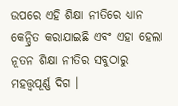ଉପରେ ଏହି ଶିକ୍ଷା ନୀତିରେ ଧ୍ୟାନ କେନ୍ଦ୍ରିତ କରାଯାଇଛି ଏବଂ ଏହା ହେଲା ନୂତନ ଶିକ୍ଷା ନୀତିର ସବୁଠାରୁ ମହତ୍ତ୍ୱପୂର୍ଣ୍ଣ ଦିଗ ।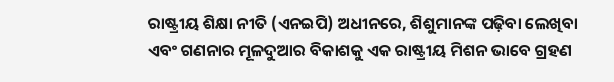ରାଷ୍ଟ୍ରୀୟ ଶିକ୍ଷା ନୀତି (ଏନଇପି) ଅଧୀନରେ, ଶିଶୁମାନଙ୍କ ପଢ଼ିବା ଲେଖିବା ଏବଂ ଗଣନାର ମୂଳଦୁଆର ବିକାଶକୁ ଏକ ରାଷ୍ଟ୍ରୀୟ ମିଶନ ଭାବେ ଗ୍ରହଣ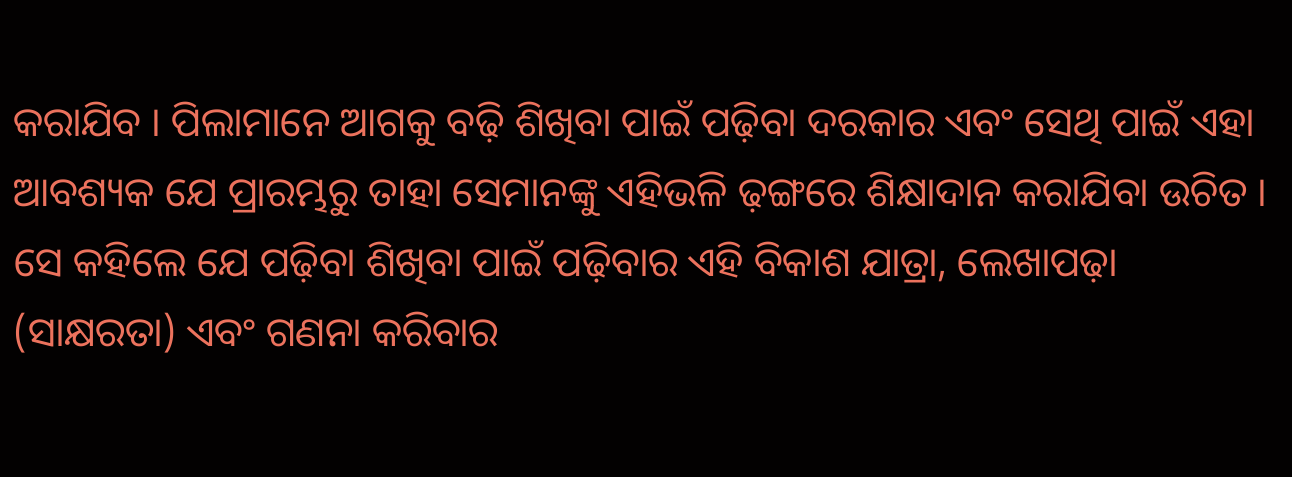କରାଯିବ । ପିଲାମାନେ ଆଗକୁ ବଢ଼ି ଶିଖିବା ପାଇଁ ପଢ଼ିବା ଦରକାର ଏବଂ ସେଥି ପାଇଁ ଏହା ଆବଶ୍ୟକ ଯେ ପ୍ରାରମ୍ଭରୁ ତାହା ସେମାନଙ୍କୁ ଏହିଭଳି ଢ଼ଙ୍ଗରେ ଶିକ୍ଷାଦାନ କରାଯିବା ଉଚିତ । ସେ କହିଲେ ଯେ ପଢ଼ିବା ଶିଖିବା ପାଇଁ ପଢ଼ିବାର ଏହି ବିକାଶ ଯାତ୍ରା, ଲେଖାପଢ଼ା (ସାକ୍ଷରତା) ଏବଂ ଗଣନା କରିବାର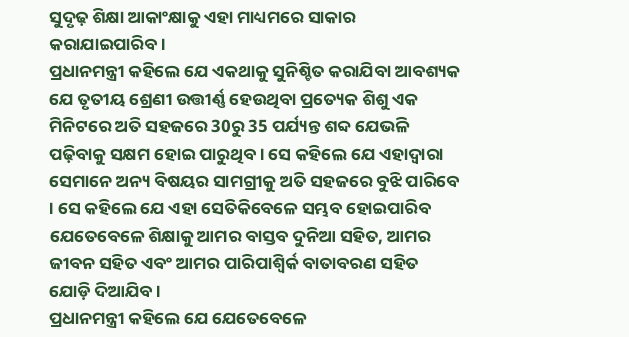ସୁଦୃଢ଼ ଶିକ୍ଷା ଆକାଂକ୍ଷାକୁ ଏହା ମାଧ୍ୟମରେ ସାକାର କରାଯାଇପାରିବ ।
ପ୍ରଧାନମନ୍ତ୍ରୀ କହିଲେ ଯେ ଏକଥାକୁ ସୁନିଶ୍ଚିତ କରାଯିବା ଆବଶ୍ୟକ ଯେ ତୃତୀୟ ଶ୍ରେଣୀ ଉତ୍ତୀର୍ଣ୍ଣ ହେଉଥିବା ପ୍ରତ୍ୟେକ ଶିଶୁ ଏକ ମିନିଟରେ ଅତି ସହଜରେ 30ରୁ 35 ପର୍ଯ୍ୟନ୍ତ ଶବ୍ଦ ଯେଭଳି ପଢ଼ିବାକୁ ସକ୍ଷମ ହୋଇ ପାରୁଥିବ । ସେ କହିଲେ ଯେ ଏହାଦ୍ୱାରା ସେମାନେ ଅନ୍ୟ ବିଷୟର ସାମଗ୍ରୀକୁ ଅତି ସହଜରେ ବୁଝି ପାରିବେ । ସେ କହିଲେ ଯେ ଏହା ସେତିକିବେଳେ ସମ୍ଭବ ହୋଇପାରିବ ଯେତେବେଳେ ଶିକ୍ଷାକୁ ଆମର ବାସ୍ତବ ଦୁନିଆ ସହିତ, ଆମର ଜୀବନ ସହିତ ଏବଂ ଆମର ପାରିପାଶ୍ୱିର୍କ ବାତାବରଣ ସହିତ ଯୋଡ଼ି ଦିଆଯିବ ।
ପ୍ରଧାନମନ୍ତ୍ରୀ କହିଲେ ଯେ ଯେତେବେଳେ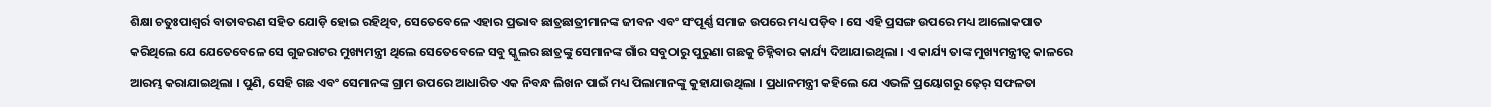ଶିକ୍ଷା ଚତୁଃପାଶ୍ୱର୍ର ବାତାବରଣ ସହିତ ଯୋଡ଼ି ହୋଇ ରହିଥିବ, ସେତେବେଳେ ଏହାର ପ୍ରଭାବ ଛାତ୍ରଛାତ୍ରୀମାନଙ୍କ ଜୀବନ ଏବଂ ସଂପୂର୍ଣ୍ଣ ସମାଜ ଉପରେ ମଧ୍ୟ ପଡ଼ିବ । ସେ ଏହି ପ୍ରସଙ୍ଗ ଉପରେ ମଧ୍ୟ ଆଲୋକପାତ କରିଥିଲେ ଯେ ଯେତେବେଳେ ସେ ଗୁଜରାଟର ମୁଖ୍ୟମନ୍ତ୍ରୀ ଥିଲେ ସେତେବେଳେ ସବୁ ସ୍କୁଲର ଛାତ୍ରଙ୍କୁ ସେମାନଙ୍କ ଗାଁର ସବୁଠାରୁ ପୁରୁଣା ଗଛକୁ ଚିହ୍ନିବାର କାର୍ଯ୍ୟ ଦିଆଯାଇଥିଲା । ଏ କାର୍ଯ୍ୟ ତାଙ୍କ ମୁଖ୍ୟମନ୍ତ୍ରୀତ୍ୱ କାଳରେ ଆରମ୍ଭ କରାଯାଇଥିଲା । ପୁଣି, ସେହି ଗଛ ଏବଂ ସେମାନଙ୍କ ଗ୍ରାମ ଉପରେ ଆଧାରିତ ଏକ ନିବନ୍ଧ ଲିଖନ ପାଇଁ ମଧ୍ୟ ପିଲାମାନଙ୍କୁ କୁହାଯାଉଥିଲା । ପ୍ରଧାନମନ୍ତ୍ରୀ କହିଲେ ଯେ ଏଭଳି ପ୍ରୟୋଗରୁ ଢ଼େର୍ ସଫଳତା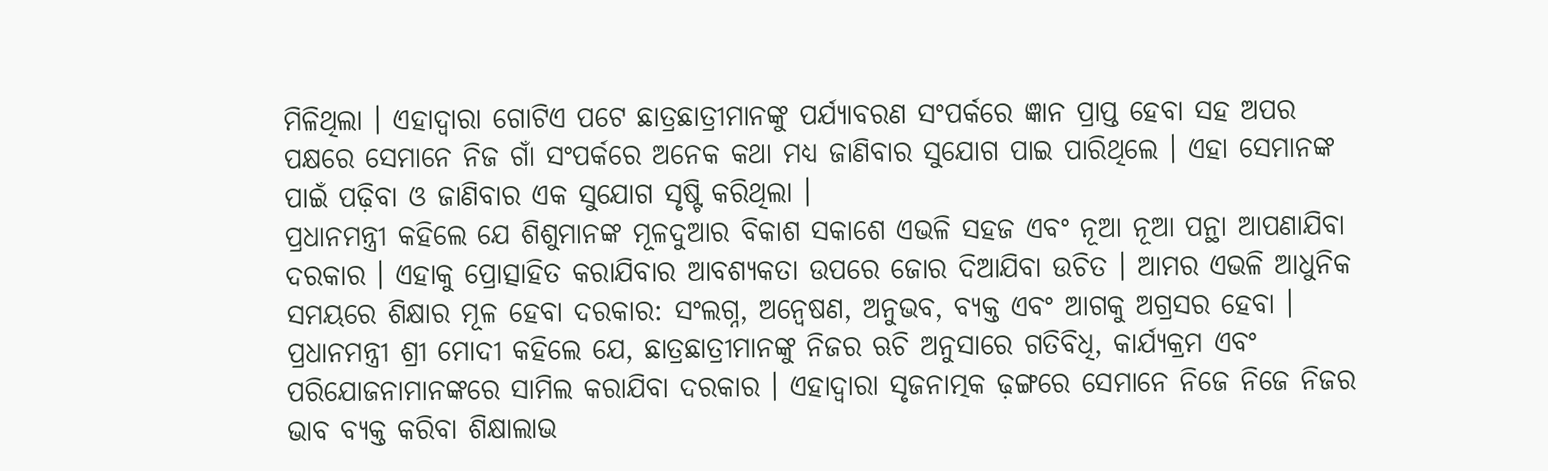ମିଳିଥିଲା । ଏହାଦ୍ୱାରା ଗୋଟିଏ ପଟେ ଛାତ୍ରଛାତ୍ରୀମାନଙ୍କୁ ପର୍ଯ୍ୟାବରଣ ସଂପର୍କରେ ଜ୍ଞାନ ପ୍ରାପ୍ତ ହେବା ସହ ଅପର ପକ୍ଷରେ ସେମାନେ ନିଜ ଗାଁ ସଂପର୍କରେ ଅନେକ କଥା ମଧ୍ୟ ଜାଣିବାର ସୁଯୋଗ ପାଇ ପାରିଥିଲେ । ଏହା ସେମାନଙ୍କ ପାଇଁ ପଢ଼ିବା ଓ ଜାଣିବାର ଏକ ସୁଯୋଗ ସୃଷ୍ଟି କରିଥିଲା ।
ପ୍ରଧାନମନ୍ତ୍ରୀ କହିଲେ ଯେ ଶିଶୁମାନଙ୍କ ମୂଳଦୁଆର ବିକାଶ ସକାଶେ ଏଭଳି ସହଜ ଏବଂ ନୂଆ ନୂଆ ପନ୍ଥା ଆପଣାଯିବା ଦରକାର । ଏହାକୁ ପ୍ରୋତ୍ସାହିତ କରାଯିବାର ଆବଶ୍ୟକତା ଉପରେ ଜୋର ଦିଆଯିବା ଉଚିତ । ଆମର ଏଭଳି ଆଧୁନିକ ସମୟରେ ଶିକ୍ଷାର ମୂଳ ହେବା ଦରକାର: ସଂଲଗ୍ନ, ଅନ୍ୱେଷଣ, ଅନୁଭବ, ବ୍ୟକ୍ତ ଏବଂ ଆଗକୁ ଅଗ୍ରସର ହେବା ।
ପ୍ରଧାନମନ୍ତ୍ରୀ ଶ୍ରୀ ମୋଦୀ କହିଲେ ଯେ, ଛାତ୍ରଛାତ୍ରୀମାନଙ୍କୁ ନିଜର ଋଚି ଅନୁସାରେ ଗତିବିଧି, କାର୍ଯ୍ୟକ୍ରମ ଏବଂ ପରିଯୋଜନାମାନଙ୍କରେ ସାମିଲ କରାଯିବା ଦରକାର । ଏହାଦ୍ୱାରା ସୃଜନାତ୍ମକ ଢ଼ଙ୍ଗରେ ସେମାନେ ନିଜେ ନିଜେ ନିଜର ଭାବ ବ୍ୟକ୍ତ କରିବା ଶିକ୍ଷାଲାଭ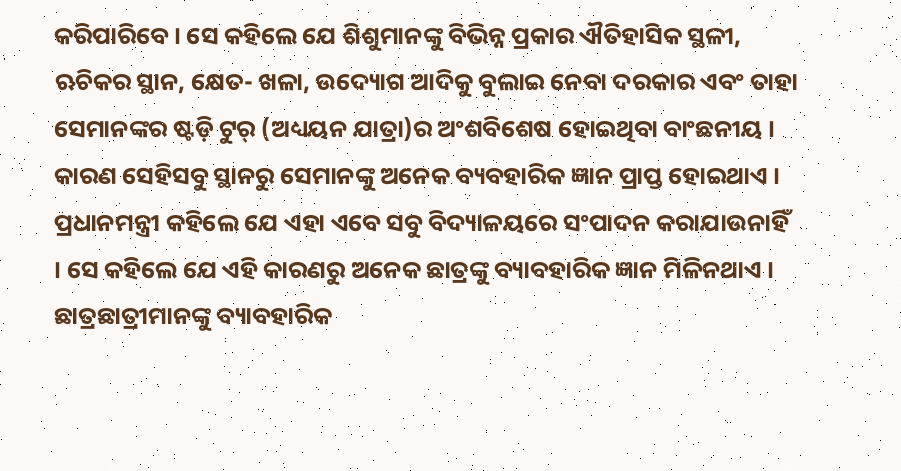କରିପାରିବେ । ସେ କହିଲେ ଯେ ଶିଶୁମାନଙ୍କୁ ବିଭିନ୍ନ ପ୍ରକାର ଐତିହାସିକ ସ୍ଥଳୀ, ଋଚିକର ସ୍ଥାନ, କ୍ଷେତ- ଖଳା, ଉଦ୍ୟୋଗ ଆଦିକୁ ବୁଲାଇ ନେବା ଦରକାର ଏବଂ ତାହା ସେମାନଙ୍କର ଷ୍ଟଡ଼ି ଟୁର୍ (ଅଧ୍ୟୟନ ଯାତ୍ରା)ର ଅଂଶବିଶେଷ ହୋଇଥିବା ବାଂଛନୀୟ । କାରଣ ସେହିସବୁ ସ୍ଥାନରୁ ସେମାନଙ୍କୁ ଅନେକ ବ୍ୟବହାରିକ ଜ୍ଞାନ ପ୍ରାପ୍ତ ହୋଇଥାଏ । ପ୍ରଧାନମନ୍ତ୍ରୀ କହିଲେ ଯେ ଏହା ଏବେ ସବୁ ବିଦ୍ୟାଳୟରେ ସଂପାଦନ କରାଯାଉନାହିଁ । ସେ କହିଲେ ଯେ ଏହି କାରଣରୁ ଅନେକ ଛାତ୍ରଙ୍କୁ ବ୍ୟାବହାରିକ ଜ୍ଞାନ ମିଳିନଥାଏ । ଛାତ୍ରଛାତ୍ରୀମାନଙ୍କୁ ବ୍ୟାବହାରିକ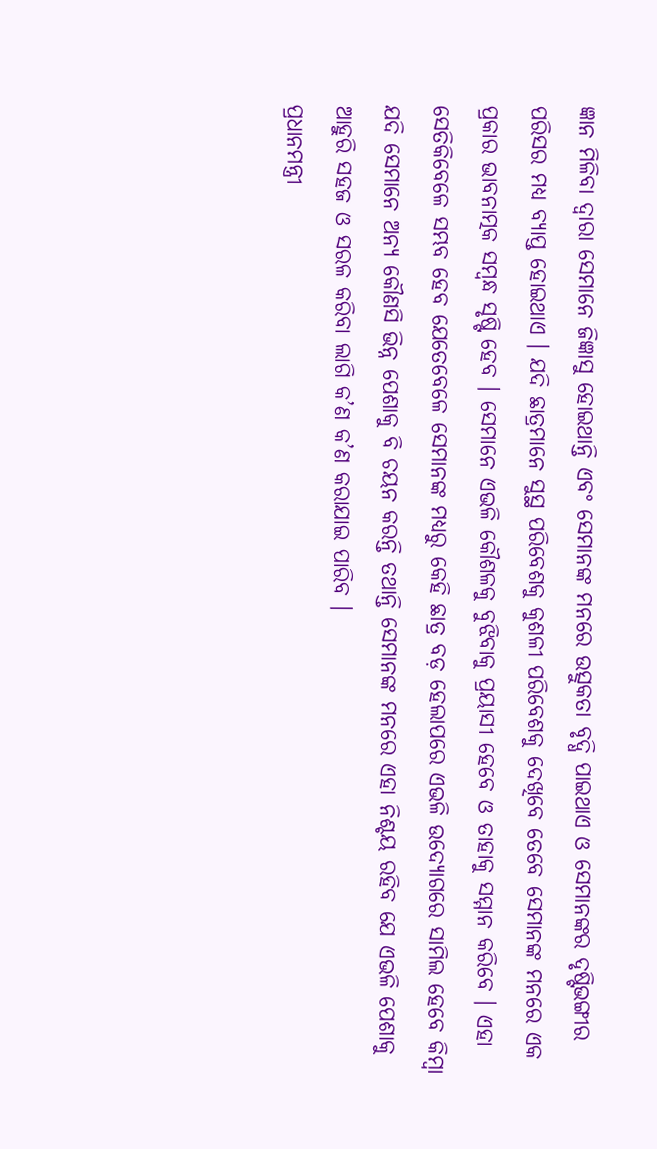ଜ୍ଞାନ ମିଳିବା ଦ୍ୱାରା ସେମାନେ ଜିଜ୍ଞାସୁ ହୋଇଥାନ୍ତି ଏବଂ ସେମାନଙ୍କ ମନରେ ଉତ୍ସୁକତା ବୃଦ୍ଧି ପାଇଥାଏ ଓ ସେମାନଙ୍କର ଦୃଷ୍ଟିଭଙ୍ଗୀର ପରିସର ମଧ୍ୟ ବ୍ୟାପ୍ତ ହୋଇଥାଏ । ଯଦି ଛାତ୍ରମାନେ ସୁସ୍ଥ ପରିବେଶକୁ କୁଶଳୀ ପରିବେଶକୁ ଦେଖିବେ ତେବେ ସେମାନଙ୍କ ମନରେ ଏକ ପ୍ରକାର ଭାବନାତ୍ମକ ସମ୍ବନ୍ଧ ସୃଷ୍ଟି ହେବ । ସେମାନେ ଏଭଳି କୌଶଳକୁ ବୁଝିବାକୁ ପ୍ରୟାସୀ ହେବେ ଓ ତାହାକୁ ସମ୍ମାନ କରିବେ । ଏହା ସେତିକିବେଳେ ସମ୍ଭବ ହେବ ଯେତେବେଳେ ସେମାନଙ୍କ ମଧ୍ୟରୁ କେହି ଛାତ୍ର ବଡ଼ ହେଲାପରେ ଏଭଳି ଉଦ୍ୟୋଗରେ ସାମିଲ ହେବେ କିମ୍ବା ଯଦି ସେମାନେ ଅନ୍ୟ କୌଣସି ଭିନ୍ନ ପେଶାକୁ ବି ଚୟନ କରନ୍ତି ତଥାନ୍ତି ସେମାନଙ୍କ ମନରେ ଏହା ନିଶ୍ଚୟ ରହିବ ଯେ ଏଭଳି ପେଶାକୁ ଆହୁରି ସହଜ ଓ ସରଳ କରିବା ଲାଗି କ’ଣ କ’ଣ କରାଯାଇ ପାରିବ ।
ପ୍ରଧାନମନ୍ତ୍ରୀ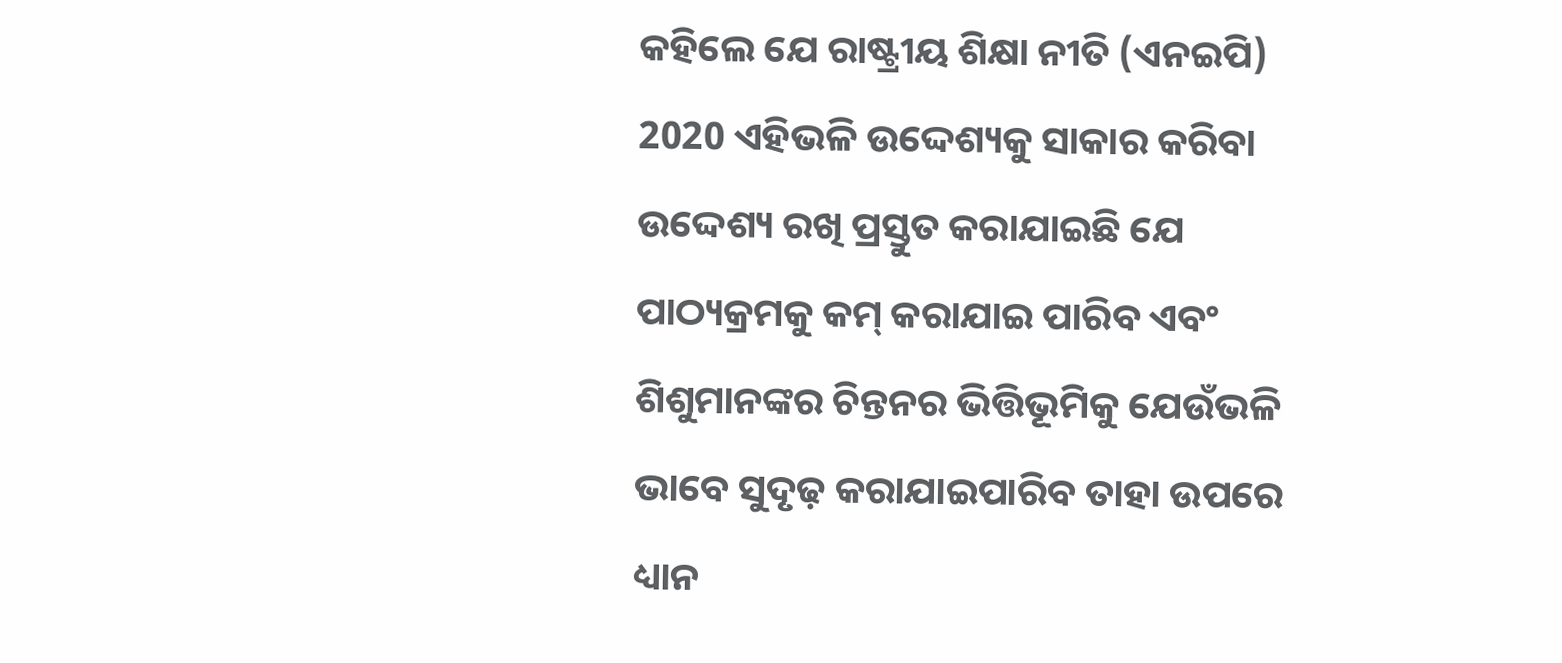କହିଲେ ଯେ ରାଷ୍ଟ୍ରୀୟ ଶିକ୍ଷା ନୀତି (ଏନଇପି) 2020 ଏହିଭଳି ଉଦ୍ଦେଶ୍ୟକୁ ସାକାର କରିବା ଉଦ୍ଦେଶ୍ୟ ରଖି ପ୍ରସ୍ତୁତ କରାଯାଇଛି ଯେ ପାଠ୍ୟକ୍ରମକୁ କମ୍ କରାଯାଇ ପାରିବ ଏବଂ ଶିଶୁମାନଙ୍କର ଚିନ୍ତନର ଭିତ୍ତିଭୂମିକୁ ଯେଉଁଭଳି ଭାବେ ସୁଦୃଢ଼ କରାଯାଇପାରିବ ତାହା ଉପରେ ଧ୍ୟାନ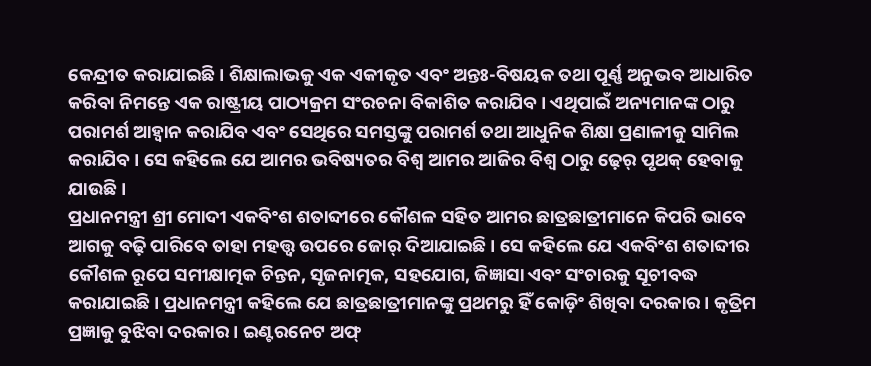କେନ୍ଦ୍ରୀତ କରାଯାଇଛି । ଶିକ୍ଷାଲାଭକୁ ଏକ ଏକୀକୃତ ଏବଂ ଅନ୍ତଃ-ବିଷୟକ ତଥା ପୂର୍ଣ୍ଣ ଅନୁଭବ ଆଧାରିତ କରିବା ନିମନ୍ତେ ଏକ ରାଷ୍ଟ୍ରୀୟ ପାଠ୍ୟକ୍ରମ ସଂରଚନା ବିକାଶିତ କରାଯିବ । ଏଥିପାଇଁ ଅନ୍ୟମାନଙ୍କ ଠାରୁ ପରାମର୍ଶ ଆହ୍ୱାନ କରାଯିବ ଏବଂ ସେଥିରେ ସମସ୍ତଙ୍କୁ ପରାମର୍ଶ ତଥା ଆଧୁନିକ ଶିକ୍ଷା ପ୍ରଣାଳୀକୁ ସାମିଲ କରାଯିବ । ସେ କହିଲେ ଯେ ଆମର ଭବିଷ୍ୟତର ବିଶ୍ୱ ଆମର ଆଜିର ବିଶ୍ୱ ଠାରୁ ଢ଼େର୍ ପୃଥକ୍ ହେବାକୁ ଯାଉଛି ।
ପ୍ରଧାନମନ୍ତ୍ରୀ ଶ୍ରୀ ମୋଦୀ ଏକବିଂଶ ଶତାବ୍ଦୀରେ କୌଶଳ ସହିତ ଆମର ଛାତ୍ରଛାତ୍ରୀମାନେ କିପରି ଭାବେ ଆଗକୁ ବଢ଼ି ପାରିବେ ତାହା ମହତ୍ତ୍ୱ ଉପରେ ଜୋର୍ ଦିଆଯାଇଛି । ସେ କହିଲେ ଯେ ଏକବିଂଶ ଶତାବ୍ଦୀର କୌଶଳ ରୂପେ ସମୀକ୍ଷାତ୍ମକ ଚିନ୍ତନ, ସୃଜନାତ୍ମକ, ସହଯୋଗ, ଜିଜ୍ଞାସା ଏବଂ ସଂଚାରକୁ ସୂଚୀବଦ୍ଧ କରାଯାଇଛି । ପ୍ରଧାନମନ୍ତ୍ରୀ କହିଲେ ଯେ ଛାତ୍ରଛାତ୍ରୀମାନଙ୍କୁ ପ୍ରଥମରୁ ହିଁ କୋଡ଼ିଂ ଶିଖିବା ଦରକାର । କୃତ୍ରିମ ପ୍ରଜ୍ଞାକୁ ବୁଝିବା ଦରକାର । ଇଣ୍ଟରନେଟ ଅଫ୍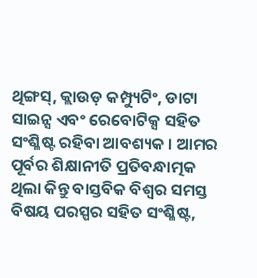ଥିଙ୍ଗସ୍, କ୍ଲାଉଡ଼ କମ୍ପ୍ୟୁଟିଂ, ଡାଟା ସାଇନ୍ସ ଏବଂ ରେବୋଟିକ୍ସ ସହିତ ସଂଶ୍ଳିଷ୍ଟ ରହିବା ଆବଶ୍ୟକ । ଆମର ପୂର୍ବର ଶିକ୍ଷାନୀତି ପ୍ରତିବନ୍ଧାତ୍ମକ ଥିଲା କିନ୍ତୁ ବାସ୍ତବିକ ବିଶ୍ୱର ସମସ୍ତ ବିଷୟ ପରସ୍ପର ସହିତ ସଂଶ୍ଳିଷ୍ଟ,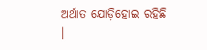ଅର୍ଥାତ ଯୋଡ଼ିହୋଇ ରହିଛି ।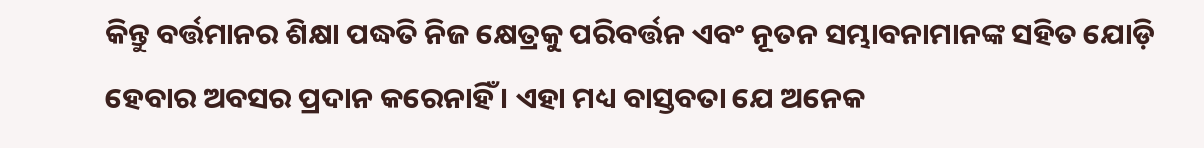କିନ୍ତୁ ବର୍ତ୍ତମାନର ଶିକ୍ଷା ପଦ୍ଧତି ନିଜ କ୍ଷେତ୍ରକୁ ପରିବର୍ତ୍ତନ ଏବଂ ନୂତନ ସମ୍ଭାବନାମାନଙ୍କ ସହିତ ଯୋଡ଼ି ହେବାର ଅବସର ପ୍ରଦାନ କରେନାହିଁ । ଏହା ମଧ୍ୟ ବାସ୍ତବତା ଯେ ଅନେକ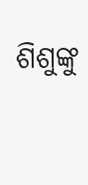ଶିଶୁଙ୍କୁ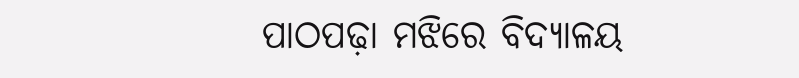ପାଠପଢ଼ା ମଝିରେ ବିଦ୍ୟାଳୟ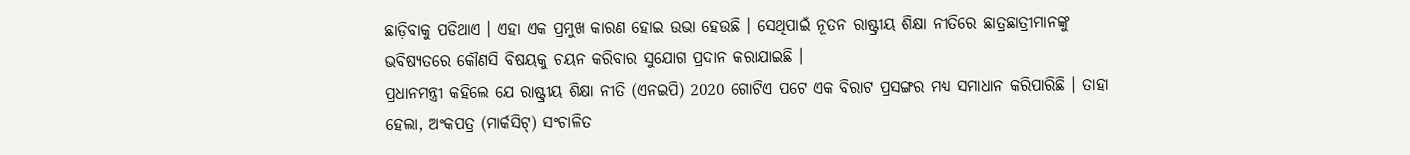ଛାଡ଼ିବାକୁ ପଡିଥାଏ । ଏହା ଏକ ପ୍ରମୁଖ କାରଣ ହୋଇ ଉଭା ହେଉଛି । ସେଥିପାଇଁ ନୂତନ ରାଷ୍ଟ୍ରୀୟ ଶିକ୍ଷା ନୀତିରେ ଛାତ୍ରଛାତ୍ରୀମାନଙ୍କୁ ଭବିଷ୍ୟତରେ କୌଣସି ବିଷୟକୁ ଚୟନ କରିବାର ସୁଯୋଗ ପ୍ରଦାନ କରାଯାଇଛି ।
ପ୍ରଧାନମନ୍ତ୍ରୀ କହିଲେ ଯେ ରାଷ୍ଟ୍ରୀୟ ଶିକ୍ଷା ନୀତି (ଏନଇପି) 2020 ଗୋଟିଏ ପଟେ ଏକ ବିରାଟ ପ୍ରସଙ୍ଗର ମଧ୍ୟ ସମାଧାନ କରିପାରିଛି । ତାହା ହେଲା, ଅଂକପତ୍ର (ମାର୍କସିଟ୍) ସଂଚାଳିତ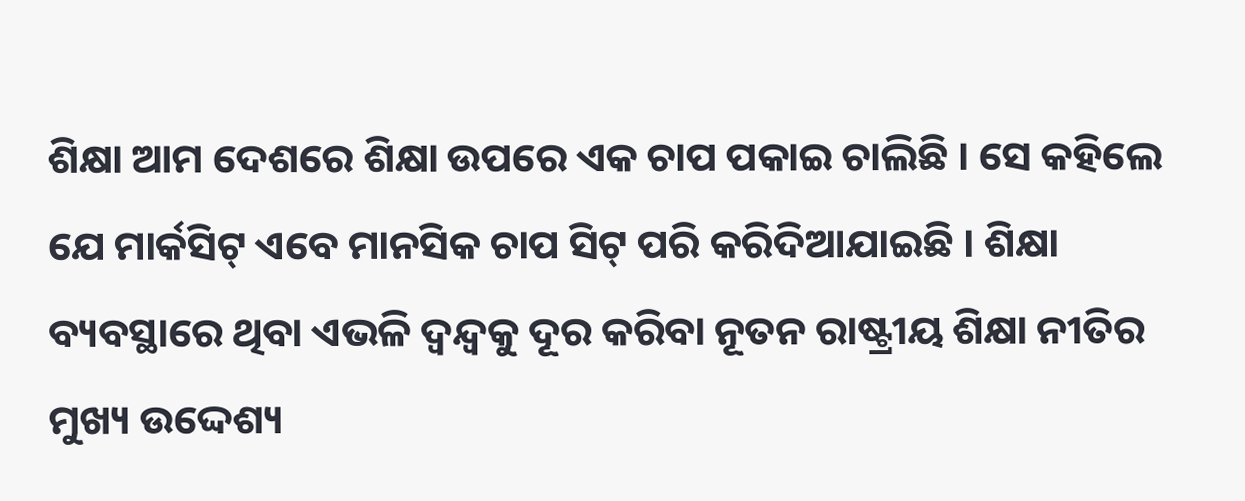ଶିକ୍ଷା ଆମ ଦେଶରେ ଶିକ୍ଷା ଉପରେ ଏକ ଚାପ ପକାଇ ଚାଲିଛି । ସେ କହିଲେ ଯେ ମାର୍କସିଟ୍ ଏବେ ମାନସିକ ଚାପ ସିଟ୍ ପରି କରିଦିଆଯାଇଛି । ଶିକ୍ଷା ବ୍ୟବସ୍ଥାରେ ଥିବା ଏଭଳି ଦ୍ୱନ୍ଦ୍ୱକୁ ଦୂର କରିବା ନୂତନ ରାଷ୍ଟ୍ରୀୟ ଶିକ୍ଷା ନୀତିର ମୁଖ୍ୟ ଉଦ୍ଦେଶ୍ୟ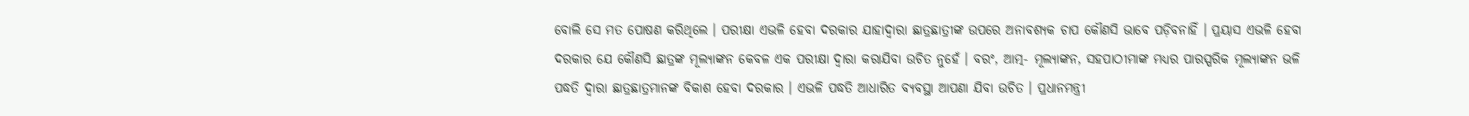ବୋଲି ସେ ମତ ପୋଷଣ କରିଥିଲେ । ପରୀକ୍ଷା ଏଭଳି ହେବା ଦରକାର ଯାହାଦ୍ୱାରା ଛାତ୍ରଛାତ୍ରୀଙ୍କ ଉପରେ ଅନାବଶ୍ୟକ ଚାପ କୌଣସି ଭାବେ ପଡ଼ିବନାହିଁ । ପ୍ରୟାସ ଏଭଳି ହେବା ଦରକାର ଯେ କୌଣସି ଛାତ୍ରଙ୍କ ମୂଲ୍ୟାଙ୍କନ କେବଳ ଏକ ପରୀକ୍ଷା ଦ୍ୱାରା କରାଯିବା ଉଚିତ ନୁହେଁ । ବରଂ, ଆତ୍ମ- ମୂଲ୍ୟାଙ୍କନ, ସହପାଠୀମାଙ୍କ ମଧ୍ୟର ପାରସ୍ପରିକ ମୂଲ୍ୟାଙ୍କନ ଭଳି ପଦ୍ଧତି ଦ୍ୱାରା ଛାତ୍ରଛାତ୍ରମାନଙ୍କ ବିକାଶ ହେବା ଦରକାର । ଏଭଳି ପଦ୍ଧତି ଆଧାରିତ ବ୍ୟବସ୍ଥା ଆପଣା ଯିବା ଉଚିତ । ପ୍ରଧାନମନ୍ତ୍ରୀ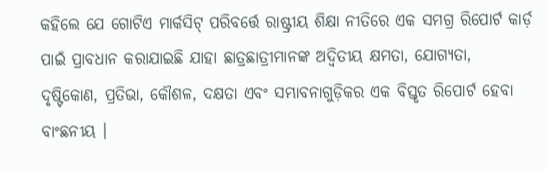କହିଲେ ଯେ ଗୋଟିଏ ମାର୍କସିଟ୍ ପରିବର୍ତ୍ତେ ରାଷ୍ଟ୍ରୀୟ ଶିକ୍ଷା ନୀତିରେ ଏକ ସମଗ୍ର ରିପୋର୍ଟ କାର୍ଡ଼ ପାଇଁ ପ୍ରାବଧାନ କରାଯାଇଛି ଯାହା ଛାତ୍ରଛାତ୍ରୀମାନଙ୍କ ଅଦ୍ୱିତୀୟ କ୍ଷମତା, ଯୋଗ୍ୟତା, ଦୃଷ୍ଟିକୋଣ, ପ୍ରତିଭା, କୌଶଳ, ଦକ୍ଷତା ଏବଂ ସମ୍ଭାବନାଗୁଡ଼ିକର ଏକ ବିସ୍ତୃତ ରିପୋର୍ଟ ହେବା ବାଂଛନୀୟ ।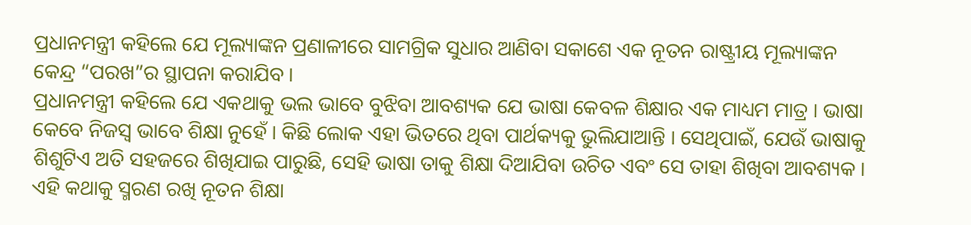ପ୍ରଧାନମନ୍ତ୍ରୀ କହିଲେ ଯେ ମୂଲ୍ୟାଙ୍କନ ପ୍ରଣାଳୀରେ ସାମଗ୍ରିକ ସୁଧାର ଆଣିବା ସକାଶେ ଏକ ନୂତନ ରାଷ୍ଟ୍ରୀୟ ମୂଲ୍ୟାଙ୍କନ କେନ୍ଦ୍ର “ପରଖ”ର ସ୍ଥାପନା କରାଯିବ ।
ପ୍ରଧାନମନ୍ତ୍ରୀ କହିଲେ ଯେ ଏକଥାକୁ ଭଲ ଭାବେ ବୁଝିବା ଆବଶ୍ୟକ ଯେ ଭାଷା କେବଳ ଶିକ୍ଷାର ଏକ ମାଧ୍ୟମ ମାତ୍ର । ଭାଷା କେବେ ନିଜସ୍ୱ ଭାବେ ଶିକ୍ଷା ନୁହେଁ । କିଛି ଲୋକ ଏହା ଭିତରେ ଥିବା ପାର୍ଥକ୍ୟକୁ ଭୁଲିଯାଆନ୍ତି । ସେଥିପାଇଁ, ଯେଉଁ ଭାଷାକୁ ଶିଶୁଟିଏ ଅତି ସହଜରେ ଶିଖିଯାଇ ପାରୁଛି, ସେହି ଭାଷା ତାକୁ ଶିକ୍ଷା ଦିଆଯିବା ଉଚିତ ଏବଂ ସେ ତାହା ଶିଖିବା ଆବଶ୍ୟକ । ଏହି କଥାକୁ ସ୍ମରଣ ରଖି ନୂତନ ଶିକ୍ଷା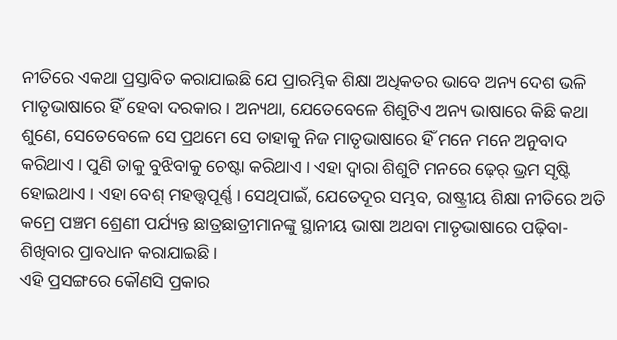ନୀତିରେ ଏକଥା ପ୍ରସ୍ତାବିତ କରାଯାଇଛି ଯେ ପ୍ରାରମ୍ଭିକ ଶିକ୍ଷା ଅଧିକତର ଭାବେ ଅନ୍ୟ ଦେଶ ଭଳି ମାତୃଭାଷାରେ ହିଁ ହେବା ଦରକାର । ଅନ୍ୟଥା, ଯେତେବେଳେ ଶିଶୁଟିଏ ଅନ୍ୟ ଭାଷାରେ କିଛି କଥା ଶୁଣେ, ସେତେବେଳେ ସେ ପ୍ରଥମେ ସେ ତାହାକୁ ନିଜ ମାତୃଭାଷାରେ ହିଁ ମନେ ମନେ ଅନୁବାଦ କରିଥାଏ । ପୁଣି ତାକୁ ବୁଝିବାକୁ ଚେଷ୍ଟା କରିଥାଏ । ଏହା ଦ୍ୱାରା ଶିଶୁଟି ମନରେ ଢ଼େର୍ ଭ୍ରମ ସୃଷ୍ଟି ହୋଇଥାଏ । ଏହା ବେଶ୍ ମହତ୍ତ୍ୱପୂର୍ଣ୍ଣ । ସେଥିପାଇଁ, ଯେତେଦୂର ସମ୍ଭବ, ରାଷ୍ଟ୍ରୀୟ ଶିକ୍ଷା ନୀତିରେ ଅତି କମ୍ରେ ପଞ୍ଚମ ଶ୍ରେଣୀ ପର୍ଯ୍ୟନ୍ତ ଛାତ୍ରଛାତ୍ରୀମାନଙ୍କୁ ସ୍ଥାନୀୟ ଭାଷା ଅଥବା ମାତୃଭାଷାରେ ପଢ଼ିବା- ଶିଖିବାର ପ୍ରାବଧାନ କରାଯାଇଛି ।
ଏହି ପ୍ରସଙ୍ଗରେ କୌଣସି ପ୍ରକାର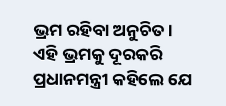ଭ୍ରମ ରହିବା ଅନୁଚିତ । ଏହି ଭ୍ରମକୁ ଦୂରକରି ପ୍ରଧାନମନ୍ତ୍ରୀ କହିଲେ ଯେ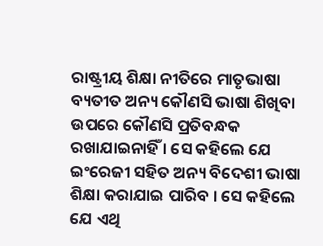ରାଷ୍ଟ୍ରୀୟ ଶିକ୍ଷା ନୀତିରେ ମାତୃଭାଷା ବ୍ୟତୀତ ଅନ୍ୟ କୌଣସି ଭାଷା ଶିଖିବା ଉପରେ କୌଣସି ପ୍ରତିବନ୍ଧକ ରଖାଯାଇନାହିଁ । ସେ କହିଲେ ଯେ ଇଂରେଜୀ ସହିତ ଅନ୍ୟ ବିଦେଶୀ ଭାଷା ଶିକ୍ଷା କରାଯାଇ ପାରିବ । ସେ କହିଲେ ଯେ ଏଥି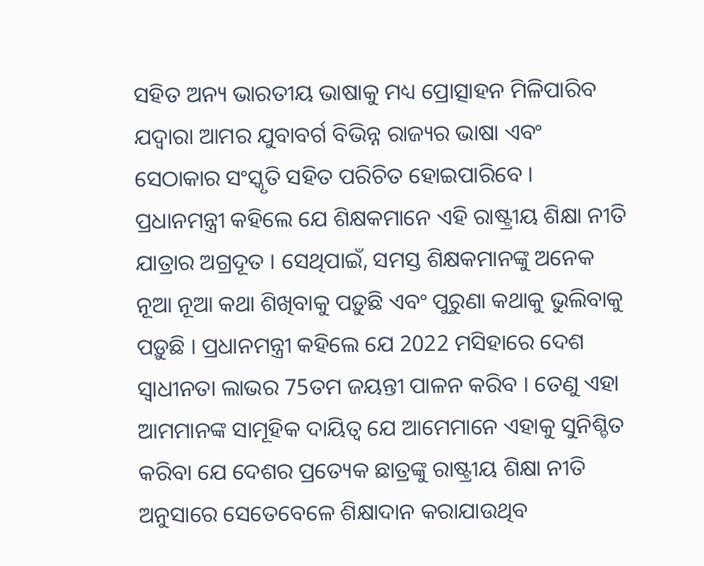ସହିତ ଅନ୍ୟ ଭାରତୀୟ ଭାଷାକୁ ମଧ୍ୟ ପ୍ରୋତ୍ସାହନ ମିଳିପାରିବ ଯଦ୍ୱାରା ଆମର ଯୁବାବର୍ଗ ବିଭିନ୍ନ ରାଜ୍ୟର ଭାଷା ଏବଂ ସେଠାକାର ସଂସ୍କୃତି ସହିତ ପରିଚିତ ହୋଇପାରିବେ । ପ୍ରଧାନମନ୍ତ୍ରୀ କହିଲେ ଯେ ଶିକ୍ଷକମାନେ ଏହି ରାଷ୍ଟ୍ରୀୟ ଶିକ୍ଷା ନୀତି ଯାତ୍ରାର ଅଗ୍ରଦୂତ । ସେଥିପାଇଁ, ସମସ୍ତ ଶିକ୍ଷକମାନଙ୍କୁ ଅନେକ ନୂଆ ନୂଆ କଥା ଶିଖିବାକୁ ପଡ଼ୁଛି ଏବଂ ପୁରୁଣା କଥାକୁ ଭୁଲିବାକୁ ପଡ଼ୁଛି । ପ୍ରଧାନମନ୍ତ୍ରୀ କହିଲେ ଯେ 2022 ମସିହାରେ ଦେଶ ସ୍ୱାଧୀନତା ଲାଭର 75ତମ ଜୟନ୍ତୀ ପାଳନ କରିବ । ତେଣୁ ଏହା ଆମମାନଙ୍କ ସାମୂହିକ ଦାୟିତ୍ୱ ଯେ ଆମେମାନେ ଏହାକୁ ସୁନିଶ୍ଚିତ କରିବା ଯେ ଦେଶର ପ୍ରତ୍ୟେକ ଛାତ୍ରଙ୍କୁ ରାଷ୍ଟ୍ରୀୟ ଶିକ୍ଷା ନୀତି ଅନୁସାରେ ସେତେବେଳେ ଶିକ୍ଷାଦାନ କରାଯାଉଥିବ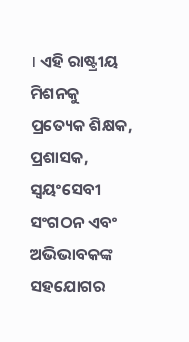। ଏହି ରାଷ୍ଟ୍ରୀୟ ମିଶନକୁ ପ୍ରତ୍ୟେକ ଶିକ୍ଷକ, ପ୍ରଶାସକ, ସ୍ୱୟଂସେବୀ ସଂଗଠନ ଏବଂ ଅଭିଭାବକଙ୍କ ସହଯୋଗର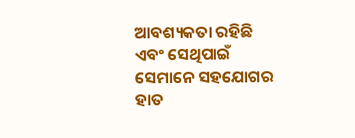ଆବଶ୍ୟକତା ରହିଛି ଏବଂ ସେଥିପାଇଁ ସେମାନେ ସହଯୋଗର ହାତ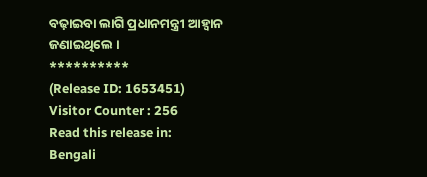ବଢ଼ାଇବା ଲାଗି ପ୍ରଧାନମନ୍ତ୍ରୀ ଆହ୍ୱାନ ଜଣାଇଥିଲେ ।
**********
(Release ID: 1653451)
Visitor Counter : 256
Read this release in:
Bengali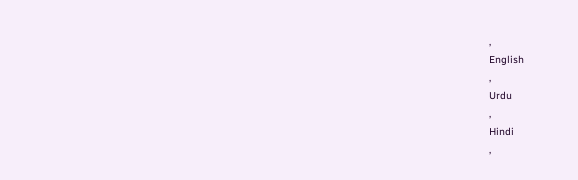,
English
,
Urdu
,
Hindi
,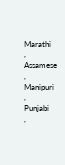Marathi
,
Assamese
,
Manipuri
,
Punjabi
,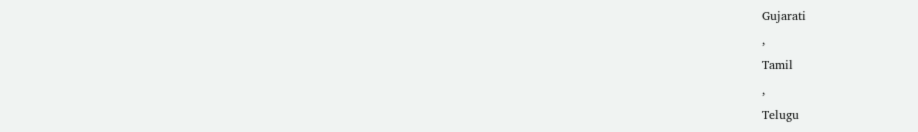Gujarati
,
Tamil
,
Telugu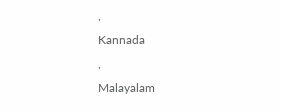,
Kannada
,
Malayalam